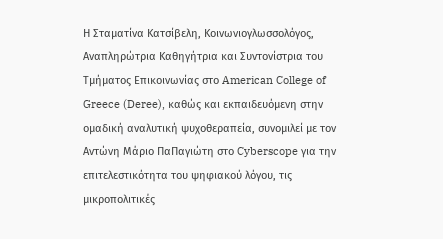Η Σταματίνα Κατσίβελη, Κοινωνιογλωσσολόγος, Αναπληρώτρια Καθηγήτρια και Συντονίστρια του Τμήματος Επικοινωνίας στο American College of Greece (Deree), καθώς και εκπαιδευόμενη στην ομαδική αναλυτική ψυχοθεραπεία, συνομιλεί με τον Αντώνη Μάριο ΠαΠαγιώτη στο Cyberscope για την επιτελεστικότητα του ψηφιακού λόγου, τις μικροπολιτικές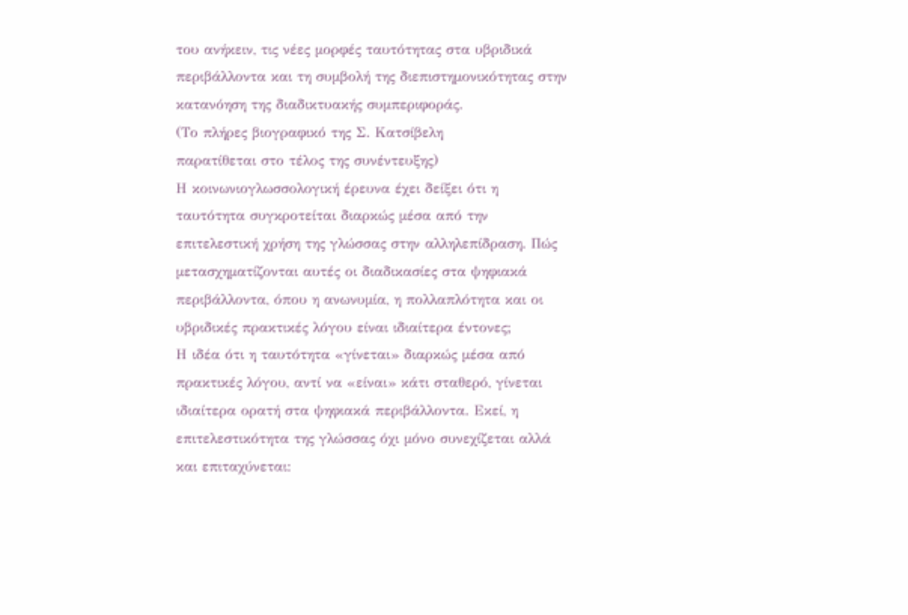του ανήκειν, τις νέες μορφές ταυτότητας στα υβριδικά περιβάλλοντα και τη συμβολή της διεπιστημονικότητας στην κατανόηση της διαδικτυακής συμπεριφοράς.
(Το πλήρες βιογραφικό της Σ. Κατσίβελη
παρατίθεται στο τέλος της συνέντευξης)
Η κοινωνιογλωσσολογική έρευνα έχει δείξει ότι η ταυτότητα συγκροτείται διαρκώς μέσα από την επιτελεστική χρήση της γλώσσας στην αλληλεπίδραση. Πώς μετασχηματίζονται αυτές οι διαδικασίες στα ψηφιακά περιβάλλοντα, όπου η ανωνυμία, η πολλαπλότητα και οι υβριδικές πρακτικές λόγου είναι ιδιαίτερα έντονες;
Η ιδέα ότι η ταυτότητα «γίνεται» διαρκώς μέσα από πρακτικές λόγου, αντί να «είναι» κάτι σταθερό, γίνεται ιδιαίτερα ορατή στα ψηφιακά περιβάλλοντα. Εκεί, η επιτελεστικότητα της γλώσσας όχι μόνο συνεχίζεται αλλά και επιταχύνεται: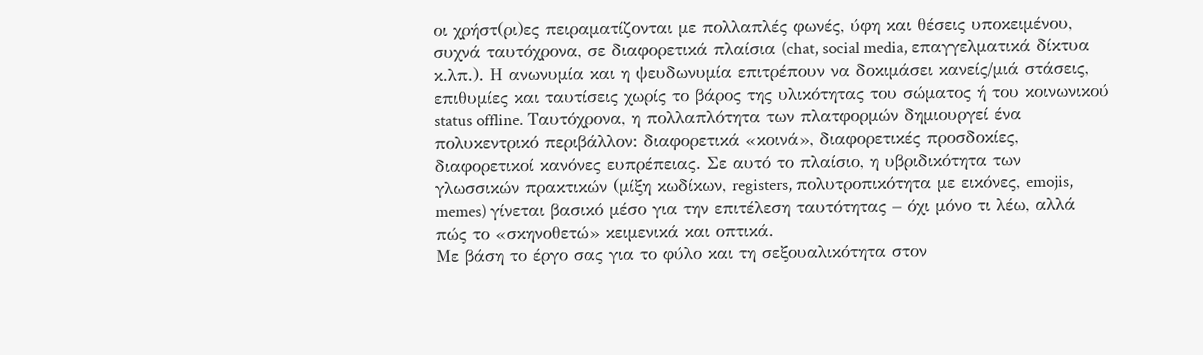οι χρήστ(ρι)ες πειραματίζονται με πολλαπλές φωνές, ύφη και θέσεις υποκειμένου, συχνά ταυτόχρονα, σε διαφορετικά πλαίσια (chat, social media, επαγγελματικά δίκτυα κ.λπ.). Η ανωνυμία και η ψευδωνυμία επιτρέπουν να δοκιμάσει κανείς/μιά στάσεις, επιθυμίες και ταυτίσεις χωρίς το βάρος της υλικότητας του σώματος ή του κοινωνικού status offline. Ταυτόχρονα, η πολλαπλότητα των πλατφορμών δημιουργεί ένα πολυκεντρικό περιβάλλον: διαφορετικά «κοινά», διαφορετικές προσδοκίες, διαφορετικοί κανόνες ευπρέπειας. Σε αυτό το πλαίσιο, η υβριδικότητα των γλωσσικών πρακτικών (μίξη κωδίκων, registers, πολυτροπικότητα με εικόνες, emojis, memes) γίνεται βασικό μέσο για την επιτέλεση ταυτότητας – όχι μόνο τι λέω, αλλά πώς το «σκηνοθετώ» κειμενικά και οπτικά.
Με βάση το έργο σας για το φύλο και τη σεξουαλικότητα στον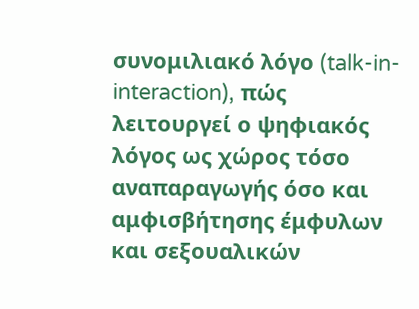συνομιλιακό λόγο (talk-in-interaction), πώς λειτουργεί ο ψηφιακός λόγος ως χώρος τόσο αναπαραγωγής όσο και αμφισβήτησης έμφυλων και σεξουαλικών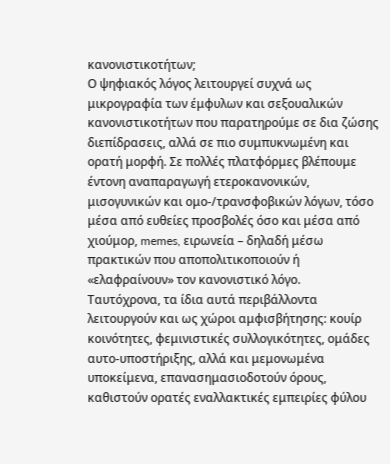κανονιστικοτήτων;
Ο ψηφιακός λόγος λειτουργεί συχνά ως μικρογραφία των έμφυλων και σεξουαλικών κανονιστικοτήτων που παρατηρούμε σε δια ζώσης διεπίδρασεις, αλλά σε πιο συμπυκνωμένη και ορατή μορφή. Σε πολλές πλατφόρμες βλέπουμε έντονη αναπαραγωγή ετεροκανονικών, μισογυνικών και ομο-/τρανσφοβικών λόγων, τόσο μέσα από ευθείες προσβολές όσο και μέσα από χιούμορ, memes, ειρωνεία – δηλαδή μέσω πρακτικών που αποπολιτικοποιούν ή «ελαφραίνουν» τον κανονιστικό λόγο.
Ταυτόχρονα, τα ίδια αυτά περιβάλλοντα λειτουργούν και ως χώροι αμφισβήτησης: κουίρ κοινότητες, φεμινιστικές συλλογικότητες, ομάδες αυτο-υποστήριξης, αλλά και μεμονωμένα υποκείμενα, επανασημασιοδοτούν όρους, καθιστούν ορατές εναλλακτικές εμπειρίες φύλου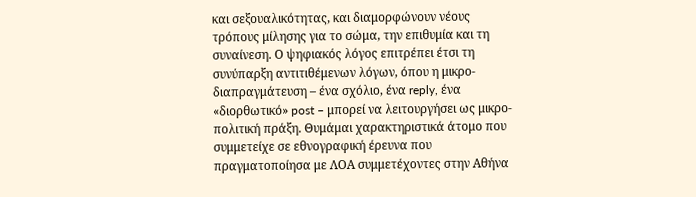και σεξουαλικότητας, και διαμορφώνουν νέους τρόπους μίλησης για το σώμα, την επιθυμία και τη συναίνεση. Ο ψηφιακός λόγος επιτρέπει έτσι τη συνύπαρξη αντιτιθέμενων λόγων, όπου η μικρο-διαπραγμάτευση – ένα σχόλιο, ένα reply, ένα «διορθωτικό» post – μπορεί να λειτουργήσει ως μικρο-πολιτική πράξη. Θυμάμαι χαρακτηριστικά άτομο που συμμετείχε σε εθνογραφική έρευνα που πραγματοποίησα με ΛΟΑ συμμετέχοντες στην Αθήνα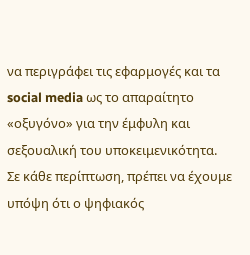να περιγράφει τις εφαρμογές και τα social media ως το απαραίτητο «οξυγόνο» για την έμφυλη και σεξουαλική του υποκειμενικότητα.
Σε κάθε περίπτωση, πρέπει να έχουμε υπόψη ότι ο ψηφιακός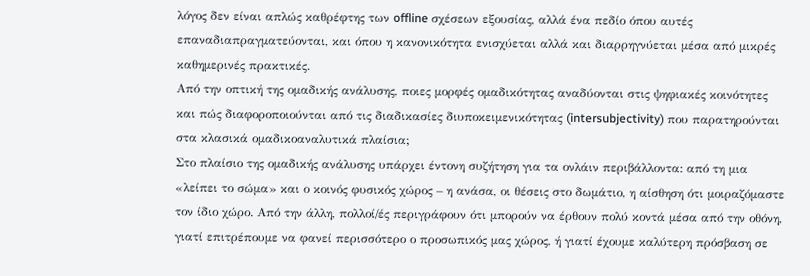λόγος δεν είναι απλώς καθρέφτης των offline σχέσεων εξουσίας, αλλά ένα πεδίο όπου αυτές επαναδιαπραγματεύονται, και όπου η κανονικότητα ενισχύεται αλλά και διαρρηγνύεται μέσα από μικρές καθημερινές πρακτικές.
Από την οπτική της ομαδικής ανάλυσης, ποιες μορφές ομαδικότητας αναδύονται στις ψηφιακές κοινότητες και πώς διαφοροποιούνται από τις διαδικασίες διυποκειμενικότητας (intersubjectivity) που παρατηρούνται στα κλασικά ομαδικοαναλυτικά πλαίσια;
Στο πλαίσιο της ομαδικής ανάλυσης υπάρχει έντονη συζήτηση για τα ονλάιν περιβάλλοντα: από τη μια «λείπει το σώμα» και ο κοινός φυσικός χώρος – η ανάσα, οι θέσεις στο δωμάτιο, η αίσθηση ότι μοιραζόμαστε τον ίδιο χώρο. Από την άλλη, πολλοί/ές περιγράφουν ότι μπορούν να έρθουν πολύ κοντά μέσα από την οθόνη, γιατί επιτρέπουμε να φανεί περισσότερο ο προσωπικός μας χώρος, ή γιατί έχουμε καλύτερη πρόσβαση σε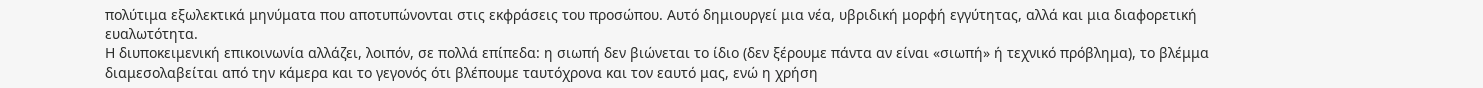πολύτιμα εξωλεκτικά μηνύματα που αποτυπώνονται στις εκφράσεις του προσώπου. Αυτό δημιουργεί μια νέα, υβριδική μορφή εγγύτητας, αλλά και μια διαφορετική ευαλωτότητα.
Η διυποκειμενική επικοινωνία αλλάζει, λοιπόν, σε πολλά επίπεδα: η σιωπή δεν βιώνεται το ίδιο (δεν ξέρουμε πάντα αν είναι «σιωπή» ή τεχνικό πρόβλημα), το βλέμμα διαμεσολαβείται από την κάμερα και το γεγονός ότι βλέπουμε ταυτόχρονα και τον εαυτό μας, ενώ η χρήση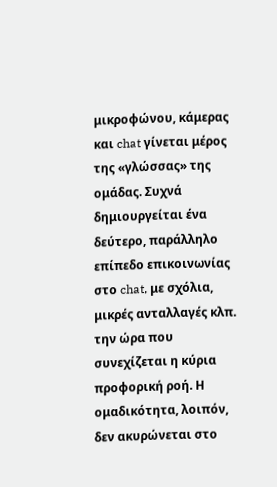μικροφώνου, κάμερας και chat γίνεται μέρος της «γλώσσας» της ομάδας. Συχνά δημιουργείται ένα δεύτερο, παράλληλο επίπεδο επικοινωνίας στο chat, με σχόλια, μικρές ανταλλαγές κλπ. την ώρα που συνεχίζεται η κύρια προφορική ροή. Η ομαδικότητα, λοιπόν, δεν ακυρώνεται στο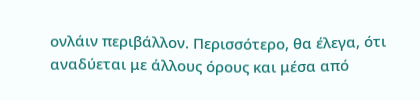ονλάιν περιβάλλον. Περισσότερο, θα έλεγα, ότι αναδύεται με άλλους όρους και μέσα από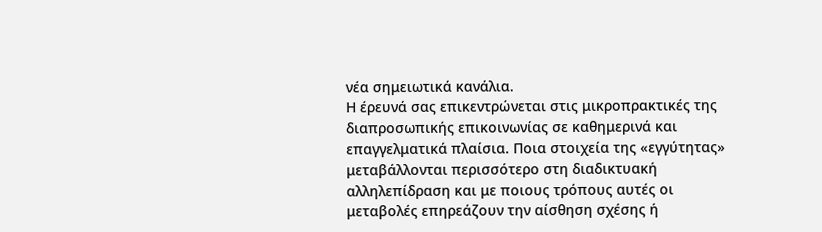νέα σημειωτικά κανάλια.
Η έρευνά σας επικεντρώνεται στις μικροπρακτικές της διαπροσωπικής επικοινωνίας σε καθημερινά και επαγγελματικά πλαίσια. Ποια στοιχεία της «εγγύτητας» μεταβάλλονται περισσότερο στη διαδικτυακή αλληλεπίδραση και με ποιους τρόπους αυτές οι μεταβολές επηρεάζουν την αίσθηση σχέσης ή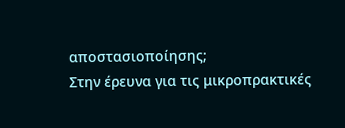αποστασιοποίησης;
Στην έρευνα για τις μικροπρακτικές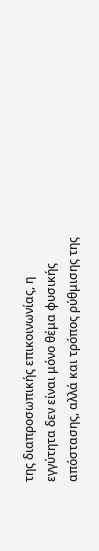της διαπροσωπικής επικοινωνίας, η εγγύτητα δεν είναι μόνο θέμα φυσικής απόστασης, αλλά και τρόπος ρύθμισης της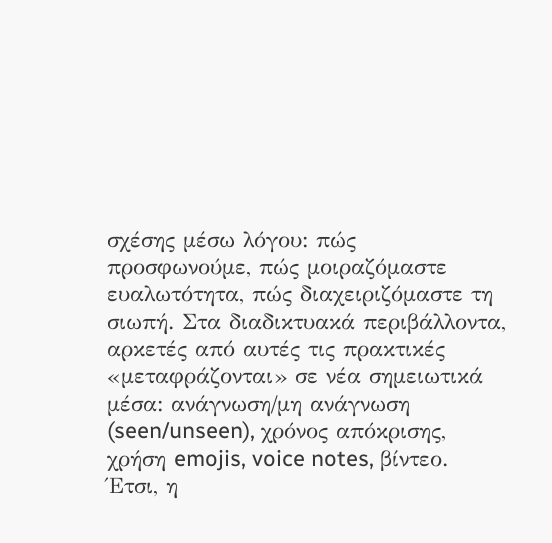σχέσης μέσω λόγου: πώς προσφωνούμε, πώς μοιραζόμαστε ευαλωτότητα, πώς διαχειριζόμαστε τη σιωπή. Στα διαδικτυακά περιβάλλοντα, αρκετές από αυτές τις πρακτικές «μεταφράζονται» σε νέα σημειωτικά μέσα: ανάγνωση/μη ανάγνωση (seen/unseen), χρόνος απόκρισης, χρήση emojis, voice notes, βίντεο. Έτσι, η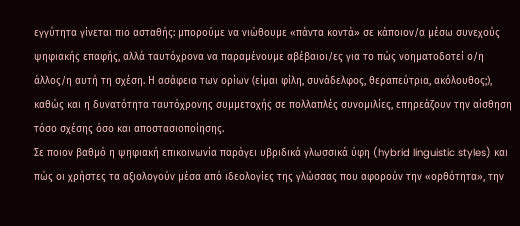εγγύτητα γίνεται πιο ασταθής: μπορούμε να νιώθουμε «πάντα κοντά» σε κάποιον/α μέσω συνεχούς ψηφιακής επαφής, αλλά ταυτόχρονα να παραμένουμε αβέβαιοι/ες για το πώς νοηματοδοτεί ο/η άλλος/η αυτή τη σχέση. Η ασάφεια των ορίων (είμαι φίλη, συνάδελφος, θεραπεύτρια, ακόλουθος;), καθώς και η δυνατότητα ταυτόχρονης συμμετοχής σε πολλαπλές συνομιλίες, επηρεάζουν την αίσθηση τόσο σχέσης όσο και αποστασιοποίησης.
Σε ποιον βαθμό η ψηφιακή επικοινωνία παράγει υβριδικά γλωσσικά ύφη (hybrid linguistic styles) και πώς οι χρήστες τα αξιολογούν μέσα από ιδεολογίες της γλώσσας που αφορούν την «ορθότητα», την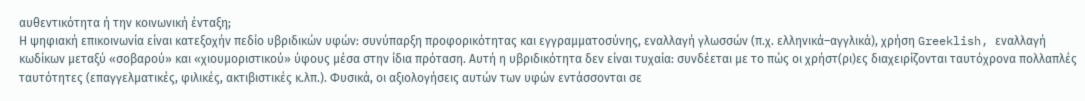αυθεντικότητα ή την κοινωνική ένταξη;
Η ψηφιακή επικοινωνία είναι κατεξοχήν πεδίο υβριδικών υφών: συνύπαρξη προφορικότητας και εγγραμματοσύνης, εναλλαγή γλωσσών (π.χ. ελληνικά–αγγλικά), χρήση Greeklish, εναλλαγή κωδίκων μεταξύ «σοβαρού» και «χιουμοριστικού» ύφους μέσα στην ίδια πρόταση. Αυτή η υβριδικότητα δεν είναι τυχαία: συνδέεται με το πώς οι χρήστ(ρι)ες διαχειρίζονται ταυτόχρονα πολλαπλές ταυτότητες (επαγγελματικές, φιλικές, ακτιβιστικές κ.λπ.). Φυσικά, οι αξιολογήσεις αυτών των υφών εντάσσονται σε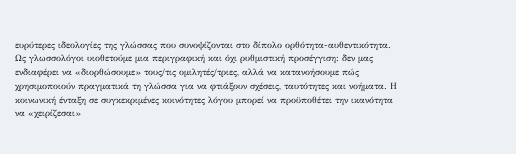ευρύτερες ιδεολογίες της γλώσσας που συνοψίζονται στο δίπολο ορθότητα-αυθεντικότητα.
Ως γλωσσολόγοι υιοθετούμε μια περιγραφική και όχι ρυθμιστική προσέγγιση: δεν μας ενδιαφέρει να «διορθώσουμε» τους/τις ομιλητές/τριες, αλλά να κατανοήσουμε πώς χρησιμοποιούν πραγματικά τη γλώσσα για να φτιάξουν σχέσεις, ταυτότητες και νοήματα. Η κοινωνική ένταξη σε συγκεκριμένες κοινότητες λόγου μπορεί να προϋποθέτει την ικανότητα να «χειρίζεσαι»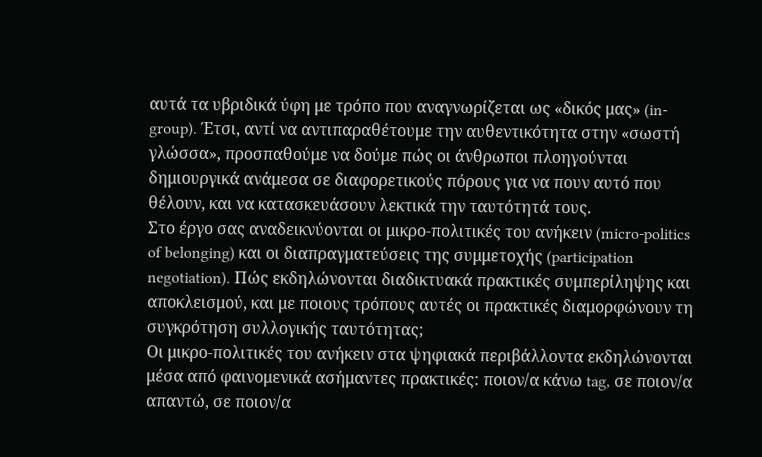αυτά τα υβριδικά ύφη με τρόπο που αναγνωρίζεται ως «δικός μας» (in-group). Έτσι, αντί να αντιπαραθέτουμε την αυθεντικότητα στην «σωστή γλώσσα», προσπαθούμε να δούμε πώς οι άνθρωποι πλοηγούνται δημιουργικά ανάμεσα σε διαφορετικούς πόρους για να πουν αυτό που θέλουν, και να κατασκευάσουν λεκτικά την ταυτότητά τους.
Στο έργο σας αναδεικνύονται οι μικρο-πολιτικές του ανήκειν (micro-politics of belonging) και οι διαπραγματεύσεις της συμμετοχής (participation negotiation). Πώς εκδηλώνονται διαδικτυακά πρακτικές συμπερίληψης και αποκλεισμού, και με ποιους τρόπους αυτές οι πρακτικές διαμορφώνουν τη συγκρότηση συλλογικής ταυτότητας;
Οι μικρο-πολιτικές του ανήκειν στα ψηφιακά περιβάλλοντα εκδηλώνονται μέσα από φαινομενικά ασήμαντες πρακτικές: ποιον/α κάνω tag, σε ποιον/α απαντώ, σε ποιον/α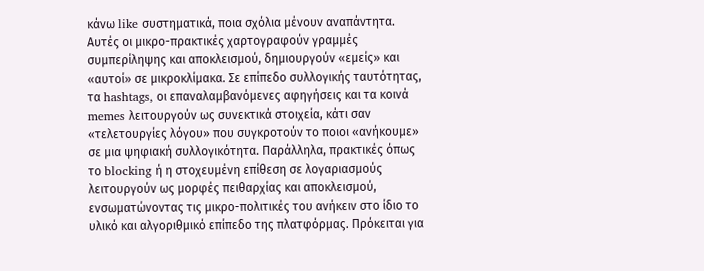κάνω like συστηματικά, ποια σχόλια μένουν αναπάντητα. Αυτές οι μικρο-πρακτικές χαρτογραφούν γραμμές συμπερίληψης και αποκλεισμού, δημιουργούν «εμείς» και «αυτοί» σε μικροκλίμακα. Σε επίπεδο συλλογικής ταυτότητας, τα hashtags, οι επαναλαμβανόμενες αφηγήσεις και τα κοινά memes λειτουργούν ως συνεκτικά στοιχεία, κάτι σαν «τελετουργίες λόγου» που συγκροτούν το ποιοι «ανήκουμε» σε μια ψηφιακή συλλογικότητα. Παράλληλα, πρακτικές όπως το blocking ή η στοχευμένη επίθεση σε λογαριασμούς λειτουργούν ως μορφές πειθαρχίας και αποκλεισμού, ενσωματώνοντας τις μικρο-πολιτικές του ανήκειν στο ίδιο το υλικό και αλγοριθμικό επίπεδο της πλατφόρμας. Πρόκειται για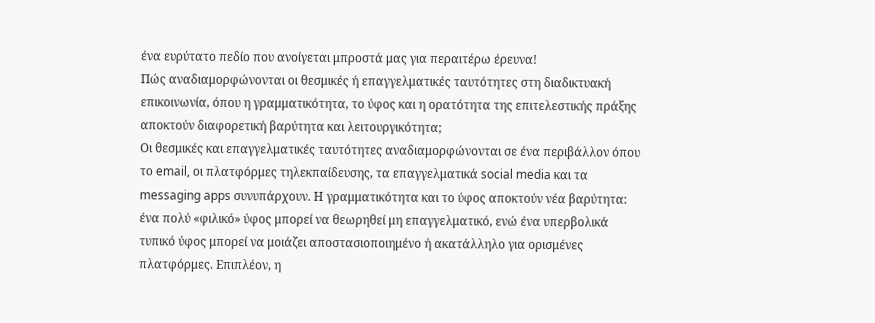ένα ευρύτατο πεδίο που ανοίγεται μπροστά μας για περαιτέρω έρευνα!
Πώς αναδιαμορφώνονται οι θεσμικές ή επαγγελματικές ταυτότητες στη διαδικτυακή επικοινωνία, όπου η γραμματικότητα, το ύφος και η ορατότητα της επιτελεστικής πράξης αποκτούν διαφορετική βαρύτητα και λειτουργικότητα;
Οι θεσμικές και επαγγελματικές ταυτότητες αναδιαμορφώνονται σε ένα περιβάλλον όπου το email, οι πλατφόρμες τηλεκπαίδευσης, τα επαγγελματικά social media και τα messaging apps συνυπάρχουν. Η γραμματικότητα και το ύφος αποκτούν νέα βαρύτητα: ένα πολύ «φιλικό» ύφος μπορεί να θεωρηθεί μη επαγγελματικό, ενώ ένα υπερβολικά τυπικό ύφος μπορεί να μοιάζει αποστασιοποιημένο ή ακατάλληλο για ορισμένες πλατφόρμες. Επιπλέον, η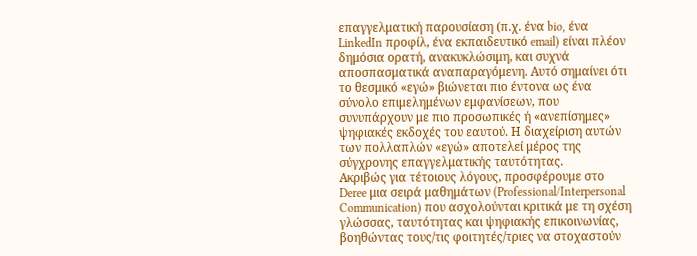επαγγελματική παρουσίαση (π.χ. ένα bio, ένα LinkedIn προφίλ, ένα εκπαιδευτικό email) είναι πλέον δημόσια ορατή, ανακυκλώσιμη, και συχνά αποσπασματικά αναπαραγόμενη. Αυτό σημαίνει ότι το θεσμικό «εγώ» βιώνεται πιο έντονα ως ένα σύνολο επιμελημένων εμφανίσεων, που συνυπάρχουν με πιο προσωπικές ή «ανεπίσημες» ψηφιακές εκδοχές του εαυτού. Η διαχείριση αυτών των πολλαπλών «εγώ» αποτελεί μέρος της σύγχρονης επαγγελματικής ταυτότητας.
Ακριβώς για τέτοιους λόγους, προσφέρουμε στο Deree μια σειρά μαθημάτων (Professional/Interpersonal Communication) που ασχολούνται κριτικά με τη σχέση γλώσσας, ταυτότητας και ψηφιακής επικοινωνίας, βοηθώντας τους/τις φοιτητές/τριες να στοχαστούν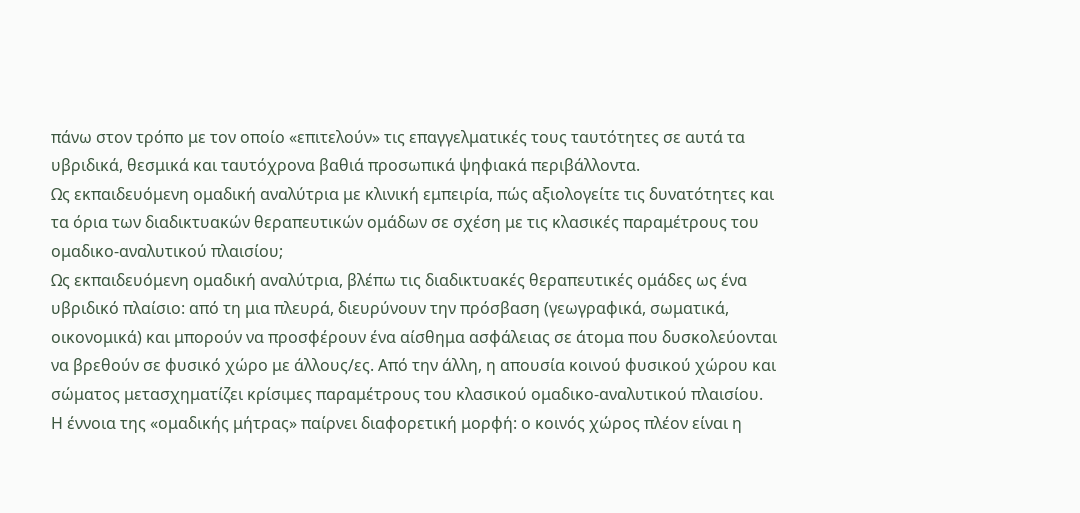πάνω στον τρόπο με τον οποίο «επιτελούν» τις επαγγελματικές τους ταυτότητες σε αυτά τα υβριδικά, θεσμικά και ταυτόχρονα βαθιά προσωπικά ψηφιακά περιβάλλοντα.
Ως εκπαιδευόμενη ομαδική αναλύτρια με κλινική εμπειρία, πώς αξιολογείτε τις δυνατότητες και τα όρια των διαδικτυακών θεραπευτικών ομάδων σε σχέση με τις κλασικές παραμέτρους του ομαδικο-αναλυτικού πλαισίου;
Ως εκπαιδευόμενη ομαδική αναλύτρια, βλέπω τις διαδικτυακές θεραπευτικές ομάδες ως ένα υβριδικό πλαίσιο: από τη μια πλευρά, διευρύνουν την πρόσβαση (γεωγραφικά, σωματικά, οικονομικά) και μπορούν να προσφέρουν ένα αίσθημα ασφάλειας σε άτομα που δυσκολεύονται να βρεθούν σε φυσικό χώρο με άλλους/ες. Από την άλλη, η απουσία κοινού φυσικού χώρου και σώματος μετασχηματίζει κρίσιμες παραμέτρους του κλασικού ομαδικο-αναλυτικού πλαισίου.
Η έννοια της «ομαδικής μήτρας» παίρνει διαφορετική μορφή: ο κοινός χώρος πλέον είναι η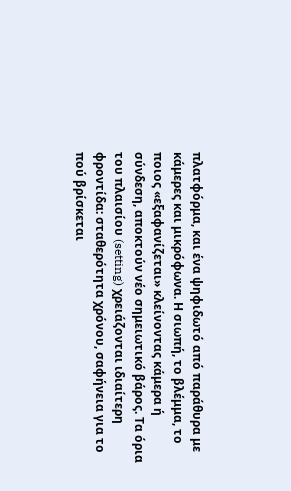πλατφόρμα, και ένα ψηφιδωτό από παράθυρα με κάμερες και μικρόφωνα. Η σιωπή, το βλέμμα, το ποιος «εξαφανίζεται» κλείνοντας κάμερα ή σύνδεση, αποκτούν νέο σημειωτικό βάρος. Τα όρια του πλαισίου (setting) χρειάζονται ιδιαίτερη φροντίδα: σταθερότητα χρόνου, σαφήνεια για το πού βρίσκεται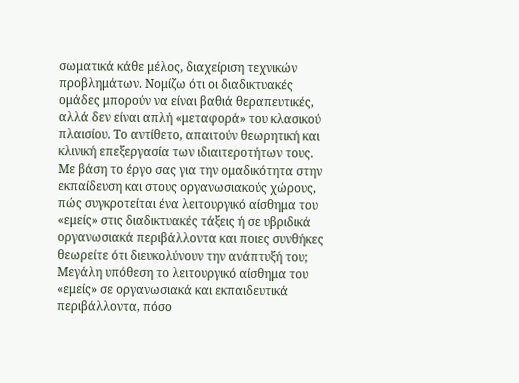σωματικά κάθε μέλος, διαχείριση τεχνικών προβλημάτων. Νομίζω ότι οι διαδικτυακές ομάδες μπορούν να είναι βαθιά θεραπευτικές, αλλά δεν είναι απλή «μεταφορά» του κλασικού πλαισίου. Το αντίθετο, απαιτούν θεωρητική και κλινική επεξεργασία των ιδιαιτεροτήτων τους.
Με βάση το έργο σας για την ομαδικότητα στην εκπαίδευση και στους οργανωσιακούς χώρους, πώς συγκροτείται ένα λειτουργικό αίσθημα του «εμείς» στις διαδικτυακές τάξεις ή σε υβριδικά οργανωσιακά περιβάλλοντα και ποιες συνθήκες θεωρείτε ότι διευκολύνουν την ανάπτυξή του;
Μεγάλη υπόθεση το λειτουργικό αίσθημα του «εμείς» σε οργανωσιακά και εκπαιδευτικά περιβάλλοντα, πόσο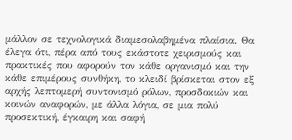μάλλον σε τεχνολογικά διαμεσολαβημένα πλαίσια. Θα έλεγα ότι, πέρα από τους εκάστοτε χειρισμούς και πρακτικές που αφορούν τον κάθε οργανισμό και την κάθε επιμέρους συνθήκη, το κλειδί βρίσκεται στον εξ αρχής λεπτομερή συντονισμό ρόλων, προσδοκιών και κοινών αναφορών, με άλλα λόγια, σε μια πολύ προσεκτική, έγκαιρη και σαφή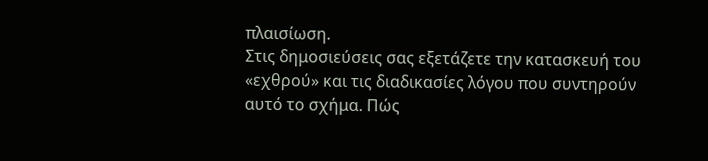πλαισίωση.
Στις δημοσιεύσεις σας εξετάζετε την κατασκευή του «εχθρού» και τις διαδικασίες λόγου που συντηρούν αυτό το σχήμα. Πώς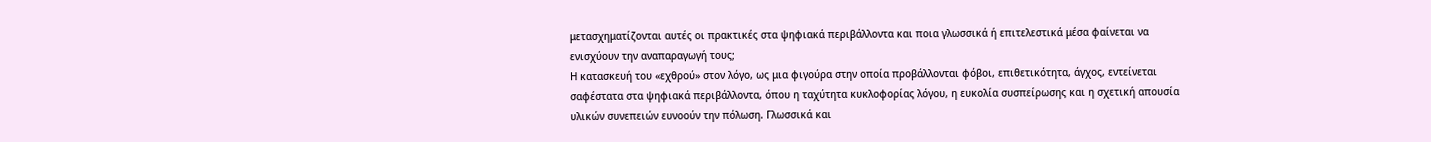μετασχηματίζονται αυτές οι πρακτικές στα ψηφιακά περιβάλλοντα και ποια γλωσσικά ή επιτελεστικά μέσα φαίνεται να ενισχύουν την αναπαραγωγή τους;
Η κατασκευή του «εχθρού» στον λόγο, ως μια φιγούρα στην οποία προβάλλονται φόβοι, επιθετικότητα, άγχος, εντείνεται σαφέστατα στα ψηφιακά περιβάλλοντα, όπου η ταχύτητα κυκλοφορίας λόγου, η ευκολία συσπείρωσης και η σχετική απουσία υλικών συνεπειών ευνοούν την πόλωση. Γλωσσικά και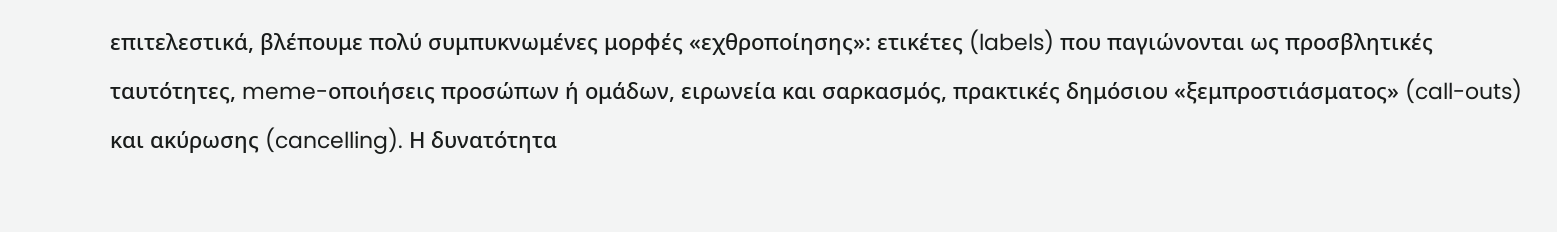επιτελεστικά, βλέπουμε πολύ συμπυκνωμένες μορφές «εχθροποίησης»: ετικέτες (labels) που παγιώνονται ως προσβλητικές ταυτότητες, meme-οποιήσεις προσώπων ή ομάδων, ειρωνεία και σαρκασμός, πρακτικές δημόσιου «ξεμπροστιάσματος» (call-outs) και ακύρωσης (cancelling). Η δυνατότητα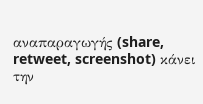αναπαραγωγής (share, retweet, screenshot) κάνει την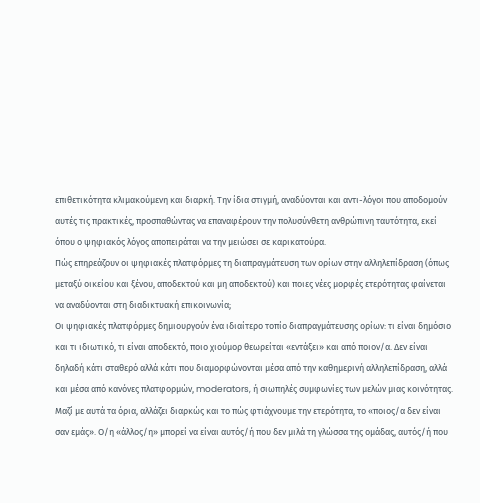επιθετικότητα κλιμακούμενη και διαρκή. Την ίδια στιγμή, αναδύονται και αντι-λόγοι που αποδομούν αυτές τις πρακτικές, προσπαθώντας να επαναφέρουν την πολυσύνθετη ανθρώπινη ταυτότητα, εκεί όπου ο ψηφιακός λόγος αποπειράται να την μειώσει σε καρικατούρα.
Πώς επηρεάζουν οι ψηφιακές πλατφόρμες τη διαπραγμάτευση των ορίων στην αλληλεπίδραση (όπως μεταξύ οικείου και ξένου, αποδεκτού και μη αποδεκτού) και ποιες νέες μορφές ετερότητας φαίνεται να αναδύονται στη διαδικτυακή επικοινωνία;
Οι ψηφιακές πλατφόρμες δημιουργούν ένα ιδιαίτερο τοπίο διαπραγμάτευσης ορίων: τι είναι δημόσιο και τι ιδιωτικό, τι είναι αποδεκτό, ποιο χιούμορ θεωρείται «εντάξει» και από ποιον/α. Δεν είναι δηλαδή κάτι σταθερό αλλά κάτι που διαμορφώνονται μέσα από την καθημερινή αλληλεπίδραση, αλλά και μέσα από κανόνες πλατφορμών, moderators, ή σιωπηλές συμφωνίες των μελών μιας κοινότητας. Μαζί με αυτά τα όρια, αλλάζει διαρκώς και το πώς φτιάχνουμε την ετερότητα, το «ποιος/α δεν είναι σαν εμάς». Ο/η «άλλος/η» μπορεί να είναι αυτός/ή που δεν μιλά τη γλώσσα της ομάδας, αυτός/ή που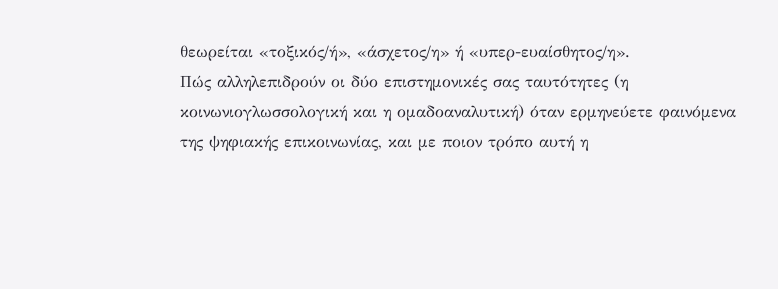θεωρείται «τοξικός/ή», «άσχετος/η» ή «υπερ-ευαίσθητος/η».
Πώς αλληλεπιδρούν οι δύο επιστημονικές σας ταυτότητες (η κοινωνιογλωσσολογική και η ομαδοαναλυτική) όταν ερμηνεύετε φαινόμενα της ψηφιακής επικοινωνίας, και με ποιον τρόπο αυτή η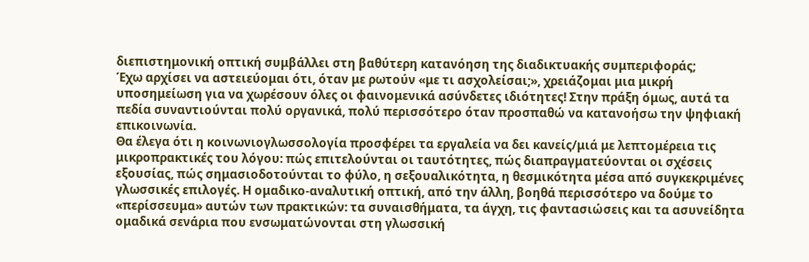διεπιστημονική οπτική συμβάλλει στη βαθύτερη κατανόηση της διαδικτυακής συμπεριφοράς;
Έχω αρχίσει να αστειεύομαι ότι, όταν με ρωτούν «με τι ασχολείσαι;», χρειάζομαι μια μικρή υποσημείωση για να χωρέσουν όλες οι φαινομενικά ασύνδετες ιδιότητες! Στην πράξη όμως, αυτά τα πεδία συναντιούνται πολύ οργανικά, πολύ περισσότερο όταν προσπαθώ να κατανοήσω την ψηφιακή επικοινωνία.
Θα έλεγα ότι η κοινωνιογλωσσολογία προσφέρει τα εργαλεία να δει κανείς/μιά με λεπτομέρεια τις μικροπρακτικές του λόγου: πώς επιτελούνται οι ταυτότητες, πώς διαπραγματεύονται οι σχέσεις εξουσίας, πώς σημασιοδοτούνται το φύλο, η σεξουαλικότητα, η θεσμικότητα μέσα από συγκεκριμένες γλωσσικές επιλογές. Η ομαδικο-αναλυτική οπτική, από την άλλη, βοηθά περισσότερο να δούμε το «περίσσευμα» αυτών των πρακτικών: τα συναισθήματα, τα άγχη, τις φαντασιώσεις και τα ασυνείδητα ομαδικά σενάρια που ενσωματώνονται στη γλωσσική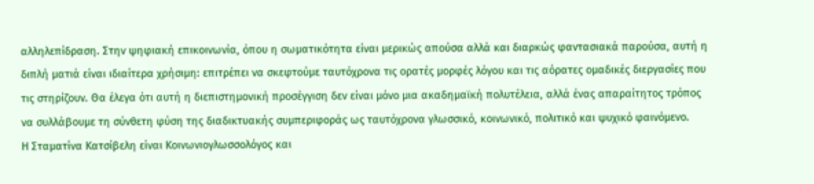αλληλεπίδραση. Στην ψηφιακή επικοινωνία, όπου η σωματικότητα είναι μερικώς απούσα αλλά και διαρκώς φαντασιακά παρούσα, αυτή η διπλή ματιά είναι ιδιαίτερα χρήσιμη: επιτρέπει να σκεφτούμε ταυτόχρονα τις ορατές μορφές λόγου και τις αόρατες ομαδικές διεργασίες που τις στηρίζουν. Θα έλεγα ότι αυτή η διεπιστημονική προσέγγιση δεν είναι μόνο μια ακαδημαϊκή πολυτέλεια, αλλά ένας απαραίτητος τρόπος να συλλάβουμε τη σύνθετη φύση της διαδικτυακής συμπεριφοράς ως ταυτόχρονα γλωσσικό, κοινωνικό, πολιτικό και ψυχικό φαινόμενο.
Η Σταματίνα Κατσίβελη είναι Κοινωνιογλωσσολόγος και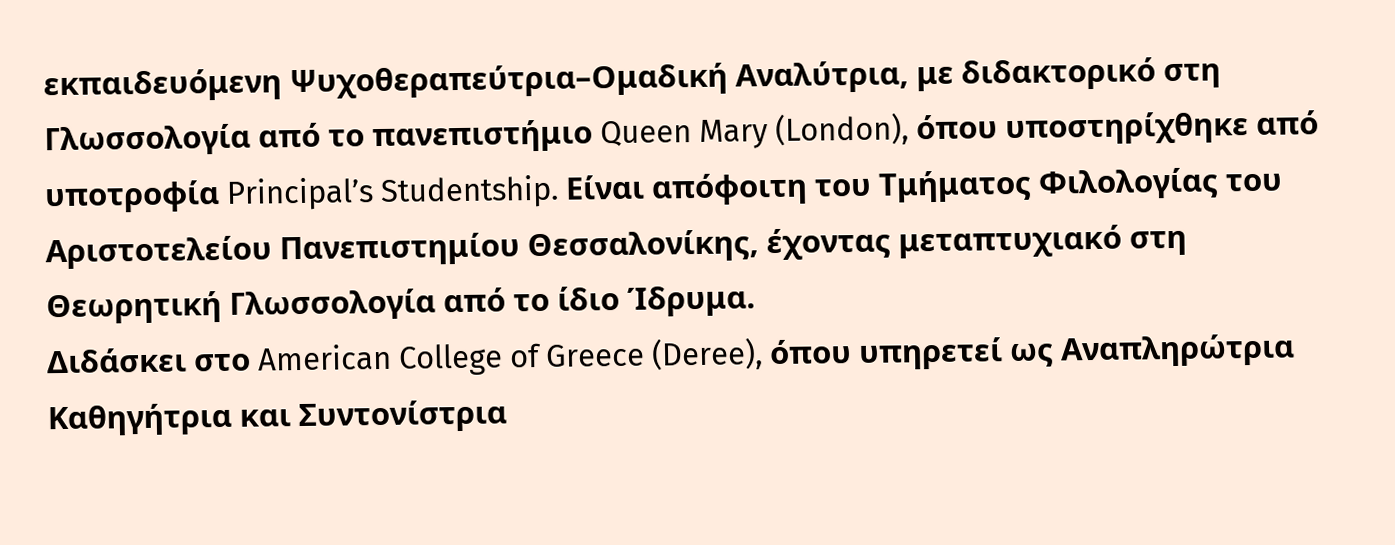εκπαιδευόμενη Ψυχοθεραπεύτρια–Ομαδική Αναλύτρια, με διδακτορικό στη Γλωσσολογία από το πανεπιστήμιο Queen Mary (London), όπου υποστηρίχθηκε από υποτροφία Principal’s Studentship. Είναι απόφοιτη του Τμήματος Φιλολογίας του Αριστοτελείου Πανεπιστημίου Θεσσαλονίκης, έχοντας μεταπτυχιακό στη Θεωρητική Γλωσσολογία από το ίδιο Ίδρυμα.
Διδάσκει στο American College of Greece (Deree), όπου υπηρετεί ως Αναπληρώτρια Καθηγήτρια και Συντονίστρια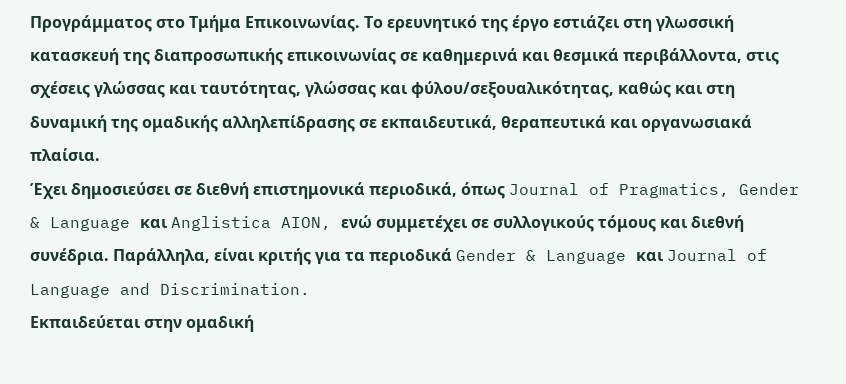Προγράμματος στο Τμήμα Επικοινωνίας. Το ερευνητικό της έργο εστιάζει στη γλωσσική κατασκευή της διαπροσωπικής επικοινωνίας σε καθημερινά και θεσμικά περιβάλλοντα, στις σχέσεις γλώσσας και ταυτότητας, γλώσσας και φύλου/σεξουαλικότητας, καθώς και στη δυναμική της ομαδικής αλληλεπίδρασης σε εκπαιδευτικά, θεραπευτικά και οργανωσιακά πλαίσια.
Έχει δημοσιεύσει σε διεθνή επιστημονικά περιοδικά, όπως Journal of Pragmatics, Gender & Language και Anglistica AION, ενώ συμμετέχει σε συλλογικούς τόμους και διεθνή συνέδρια. Παράλληλα, είναι κριτής για τα περιοδικά Gender & Language και Journal of Language and Discrimination.
Εκπαιδεύεται στην ομαδική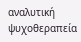αναλυτική ψυχοθεραπεία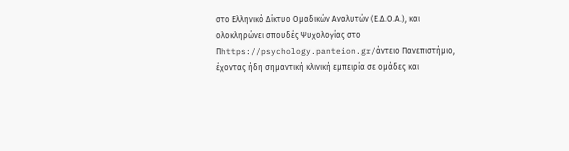στο Ελληνικό Δίκτυο Ομαδικών Αναλυτών (Ε.Δ.Ο.Α.), και ολοκληρώνει σπουδές Ψυχολογίας στο Πhttps://psychology.panteion.gr/άντειο Πανεπιστήμιο, έχοντας ήδη σημαντική κλινική εμπειρία σε ομάδες και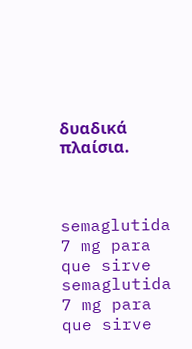δυαδικά πλαίσια.



semaglutida 7 mg para que sirve
semaglutida 7 mg para que sirve